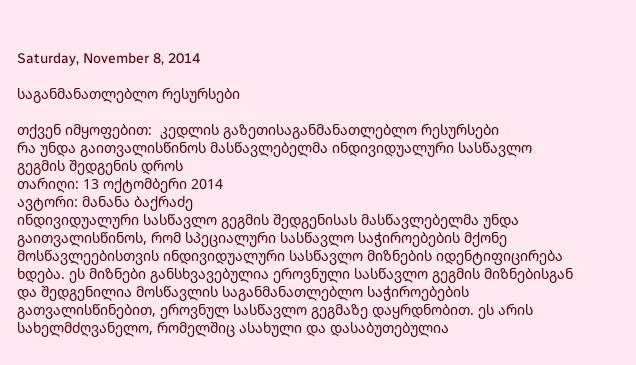Saturday, November 8, 2014

საგანმანათლებლო რესურსები

თქვენ იმყოფებით:  კედლის გაზეთისაგანმანათლებლო რესურსები
რა უნდა გაითვალისწინოს მასწავლებელმა ინდივიდუალური სასწავლო გეგმის შედგენის დროს
თარიღი: 13 ოქტომბერი 2014
ავტორი: მანანა ბაქრაძე
ინდივიდუალური სასწავლო გეგმის შედგენისას მასწავლებელმა უნდა გაითვალისწინოს, რომ სპეციალური სასწავლო საჭიროებების მქონე მოსწავლეებისთვის ინდივიდუალური სასწავლო მიზნების იდენტიფიცირება ხდება. ეს მიზნები განსხვავებულია ეროვნული სასწავლო გეგმის მიზნებისგან და შედგენილია მოსწავლის საგანმანათლებლო საჭიროებების გათვალისწინებით, ეროვნულ სასწავლო გეგმაზე დაყრდნობით. ეს არის სახელმძღვანელო, რომელშიც ასახული და დასაბუთებულია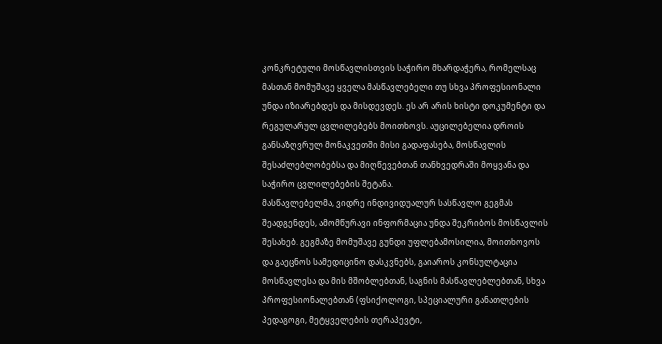კონკრეტული მოსწავლისთვის საჭირო მხარდაჭერა, რომელსაც მასთან მომუშავე ყველა მასწავლებელი თუ სხვა პროფესიონალი უნდა იზიარებდეს და მისდევდეს. ეს არ არის ხისტი დოკუმენტი და რეგულარულ ცვლილებებს მოითხოვს. აუცილებელია დროის განსაზღვრულ მონაკვეთში მისი გადაფასება, მოსწავლის შესაძლებლობებსა და მიღწევებთან თანხვედრაში მოყვანა და საჭირო ცვლილებების შეტანა.
მასწავლებელმა, ვიდრე ინდივიდუალურ სასწავლო გეგმას შეადგენდეს, ამომწურავი ინფორმაცია უნდა შეკრიბოს მოსწავლის შესახებ. გეგმაზე მომუშავე გუნდი უფლებამოსილია, მოითხოვოს და გაეცნოს სამედიცინო დასკვნებს, გაიაროს კონსულტაცია მოსწავლესა და მის მშობლებთან, საგნის მასწავლებლებთან, სხვა პროფესიონალებთან (ფსიქოლოგი, სპეციალური განათლების პედაგოგი, მეტყველების თერაპევტი,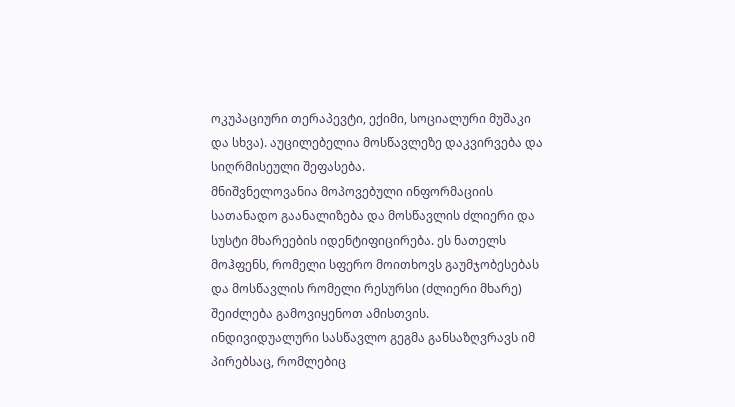ოკუპაციური თერაპევტი, ექიმი, სოციალური მუშაკი და სხვა). აუცილებელია მოსწავლეზე დაკვირვება და სიღრმისეული შეფასება.
მნიშვნელოვანია მოპოვებული ინფორმაციის სათანადო გაანალიზება და მოსწავლის ძლიერი და სუსტი მხარეების იდენტიფიცირება. ეს ნათელს მოჰფენს, რომელი სფერო მოითხოვს გაუმჯობესებას და მოსწავლის რომელი რესურსი (ძლიერი მხარე) შეიძლება გამოვიყენოთ ამისთვის.
ინდივიდუალური სასწავლო გეგმა განსაზღვრავს იმ პირებსაც, რომლებიც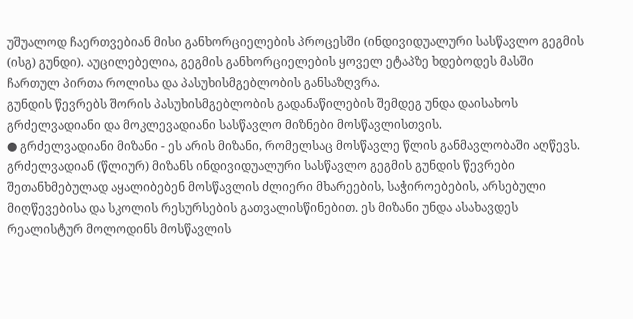უშუალოდ ჩაერთვებიან მისი განხორციელების პროცესში (ინდივიდუალური სასწავლო გეგმის (ისგ) გუნდი). აუცილებელია, გეგმის განხორციელების ყოველ ეტაპზე ხდებოდეს მასში ჩართულ პირთა როლისა და პასუხისმგებლობის განსაზღვრა.
გუნდის წევრებს შორის პასუხისმგებლობის გადანაწილების შემდეგ უნდა დაისახოს გრძელვადიანი და მოკლევადიანი სასწავლო მიზნები მოსწავლისთვის.
● გრძელვადიანი მიზანი - ეს არის მიზანი, რომელსაც მოსწავლე წლის განმავლობაში აღწევს. გრძელვადიან (წლიურ) მიზანს ინდივიდუალური სასწავლო გეგმის გუნდის წევრები შეთანხმებულად აყალიბებენ მოსწავლის ძლიერი მხარეების, საჭიროებების, არსებული მიღწევებისა და სკოლის რესურსების გათვალისწინებით. ეს მიზანი უნდა ასახავდეს რეალისტურ მოლოდინს მოსწავლის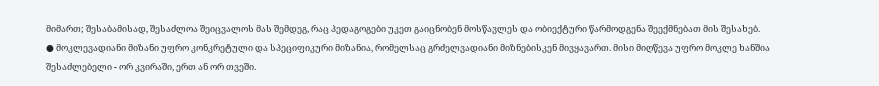მიმართ; შესაბამისად, შესაძლოა შეიცვალოს მას შემდეგ, რაც პედაგოგები უკეთ გაიცნობენ მოსწავლეს და ობიექტური წარმოდგენა შეექმნებათ მის შესახებ.
● მოკლევადიანი მიზანი უფრო კონკრეტული და სპეციფიკური მიზანია, რომელსაც გრძელვადიანი მიზნებისკენ მივყავართ. მისი მიღწევა უფრო მოკლე ხანშია შესაძლებელი - ორ კვირაში, ერთ ან ორ თვეში.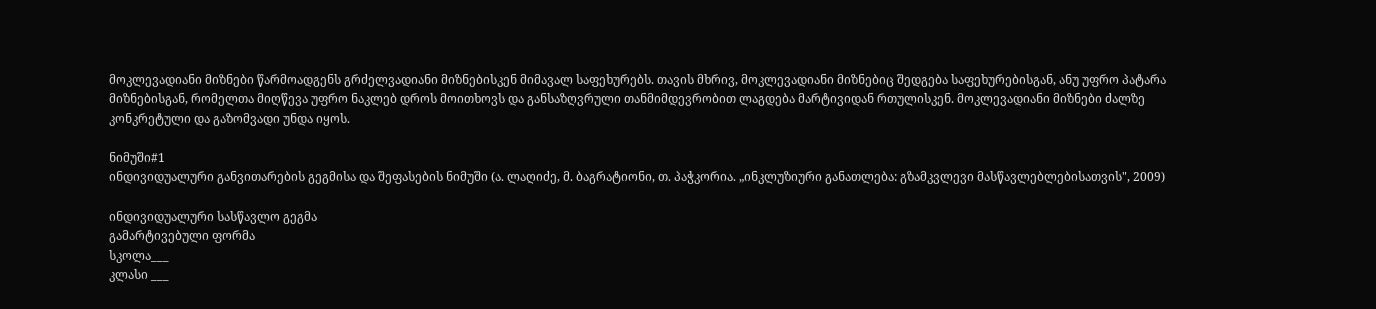მოკლევადიანი მიზნები წარმოადგენს გრძელვადიანი მიზნებისკენ მიმავალ საფეხურებს. თავის მხრივ, მოკლევადიანი მიზნებიც შედგება საფეხურებისგან, ანუ უფრო პატარა მიზნებისგან, რომელთა მიღწევა უფრო ნაკლებ დროს მოითხოვს და განსაზღვრული თანმიმდევრობით ლაგდება მარტივიდან რთულისკენ. მოკლევადიანი მიზნები ძალზე კონკრეტული და გაზომვადი უნდა იყოს.

ნიმუში#1
ინდივიდუალური განვითარების გეგმისა და შეფასების ნიმუში (ა. ლაღიძე, მ. ბაგრატიონი, თ. პაჭკორია. „ინკლუზიური განათლება: გზამკვლევი მასწავლებლებისათვის", 2009)

ინდივიდუალური სასწავლო გეგმა
გამარტივებული ფორმა
სკოლა___
კლასი ___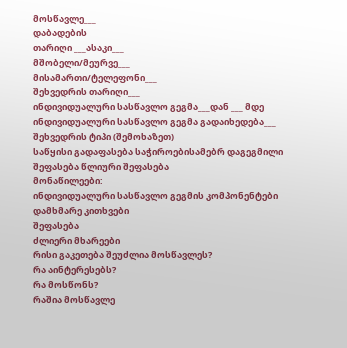მოსწავლე___
დაბადების
თარიღი ___ასაკი___
მშობელი/მეურვე___
მისამართი/ტელეფონი___
შეხვედრის თარიღი___
ინდივიდუალური სასწავლო გეგმა___დან ___ მდე
ინდივიდუალური სასწავლო გეგმა გადაიხედება___
შეხვედრის ტიპი (შემოხაზეთ)
საწყისი გადაფასება საჭიროებისამებრ დაგეგმილი შეფასება წლიური შეფასება
მონაწილეები:
ინდივიდუალური სასწავლო გეგმის კომპონენტები
დამხმარე კითხვები
შეფასება
ძლიერი მხარეები
რისი გაკეთება შეუძლია მოსწავლეს?
რა აინტერესებს?
რა მოსწონს?
რაშია მოსწავლე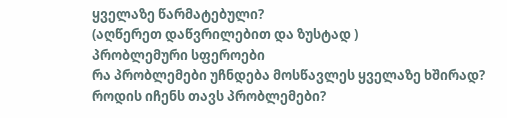ყველაზე წარმატებული?
(აღწერეთ დაწვრილებით და ზუსტად )
პრობლემური სფეროები
რა პრობლემები უჩნდება მოსწავლეს ყველაზე ხშირად?
როდის იჩენს თავს პრობლემები?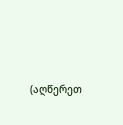(აღწერეთ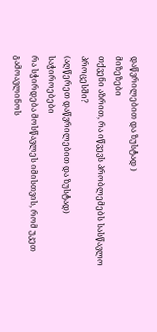დაწვრილებით და ზუსტად )
მიზეზები
თქვენი აზრით, რა იწვევს პრობლემებს სასწავლო პროცესში?
(აღწერეთ დაწვრილებით და ზუსტად)
საჭიროებები
რა სჭირდება მოსწავლეს იმისთვის, რომ უკეთ გამოავლინოს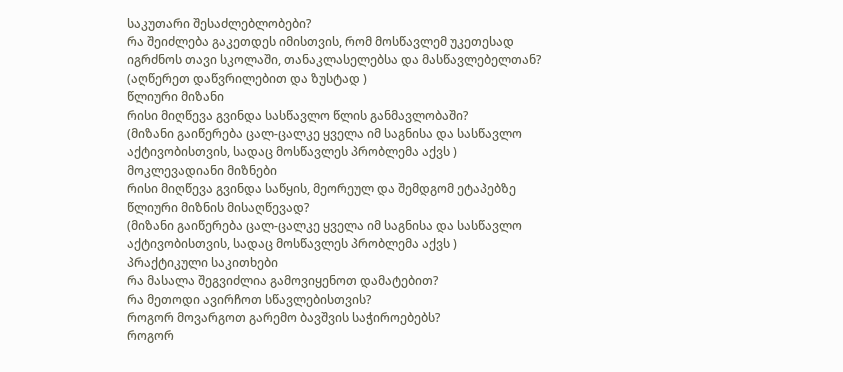საკუთარი შესაძლებლობები?
რა შეიძლება გაკეთდეს იმისთვის, რომ მოსწავლემ უკეთესად იგრძნოს თავი სკოლაში, თანაკლასელებსა და მასწავლებელთან?
(აღწერეთ დაწვრილებით და ზუსტად )
წლიური მიზანი
რისი მიღწევა გვინდა სასწავლო წლის განმავლობაში?
(მიზანი გაიწერება ცალ-ცალკე ყველა იმ საგნისა და სასწავლო აქტივობისთვის, სადაც მოსწავლეს პრობლემა აქვს )
მოკლევადიანი მიზნები
რისი მიღწევა გვინდა საწყის, მეორეულ და შემდგომ ეტაპებზე წლიური მიზნის მისაღწევად?
(მიზანი გაიწერება ცალ-ცალკე ყველა იმ საგნისა და სასწავლო აქტივობისთვის, სადაც მოსწავლეს პრობლემა აქვს )
პრაქტიკული საკითხები
რა მასალა შეგვიძლია გამოვიყენოთ დამატებით?
რა მეთოდი ავირჩოთ სწავლებისთვის?
როგორ მოვარგოთ გარემო ბავშვის საჭიროებებს?
როგორ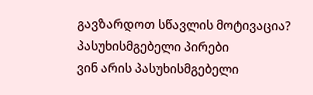გავზარდოთ სწავლის მოტივაცია?
პასუხისმგებელი პირები
ვინ არის პასუხისმგებელი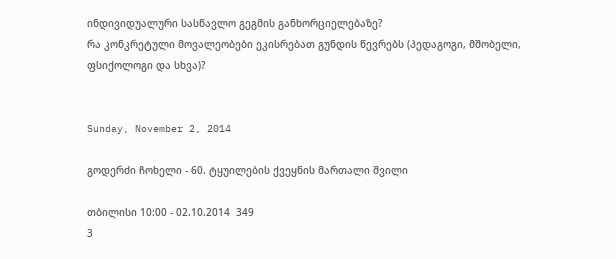ინდივიდუალური სასწავლო გეგმის განხორციელებაზე?
რა კონკრეტული მოვალეობები ეკისრებათ გუნდის წევრებს (პედაგოგი, მშობელი, ფსიქოლოგი და სხვა)?


Sunday, November 2, 2014

გოდერძი ჩოხელი - 60. ტყუილების ქვეყნის მართალი შვილი

თბილისი 10:00 - 02.10.2014  349
3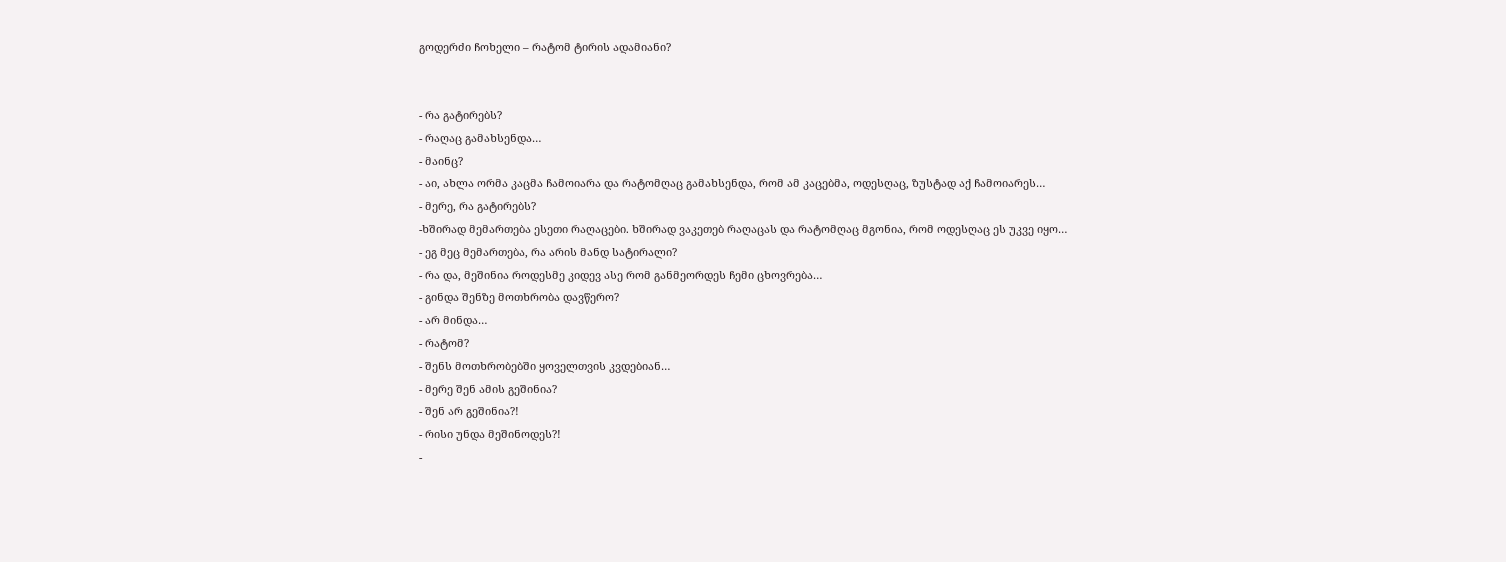გოდერძი ჩოხელი – რატომ ტირის ადამიანი?


- რა გატირებს?
- რაღაც გამახსენდა…
- მაინც?
- აი, ახლა ორმა კაცმა ჩამოიარა და რატომღაც გამახსენდა, რომ ამ კაცებმა, ოდესღაც, ზუსტად აქ ჩამოიარეს…
- მერე, რა გატირებს?
-ხშირად მემართება ესეთი რაღაცები. ხშირად ვაკეთებ რაღაცას და რატომღაც მგონია, რომ ოდესღაც ეს უკვე იყო…
- ეგ მეც მემართება, რა არის მანდ სატირალი?
- რა და, მეშინია როდესმე კიდევ ასე რომ განმეორდეს ჩემი ცხოვრება…
- გინდა შენზე მოთხრობა დავწერო?
- არ მინდა…
- რატომ?
- შენს მოთხრობებში ყოველთვის კვდებიან…
- მერე შენ ამის გეშინია?
- შენ არ გეშინია?!
- რისი უნდა მეშინოდეს?!
-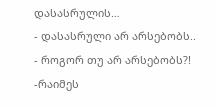დასასრულის…
- დასასრული არ არსებობს..
- როგორ თუ არ არსებობს?!
-რაიმეს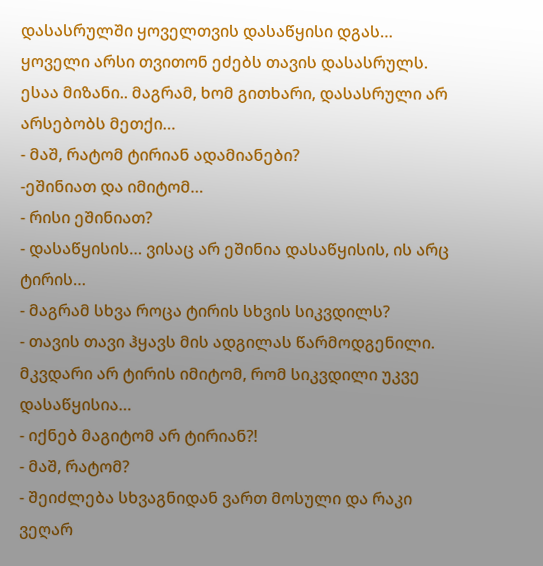დასასრულში ყოველთვის დასაწყისი დგას… ყოველი არსი თვითონ ეძებს თავის დასასრულს. ესაა მიზანი.. მაგრამ, ხომ გითხარი, დასასრული არ არსებობს მეთქი…
- მაშ, რატომ ტირიან ადამიანები?
-ეშინიათ და იმიტომ…
- რისი ეშინიათ?
- დასაწყისის… ვისაც არ ეშინია დასაწყისის, ის არც ტირის…
- მაგრამ სხვა როცა ტირის სხვის სიკვდილს?
- თავის თავი ჰყავს მის ადგილას წარმოდგენილი. მკვდარი არ ტირის იმიტომ, რომ სიკვდილი უკვე დასაწყისია…
- იქნებ მაგიტომ არ ტირიან?!
- მაშ, რატომ?
- შეიძლება სხვაგნიდან ვართ მოსული და რაკი ვეღარ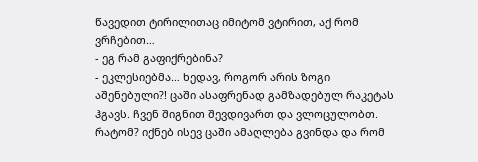წავედით ტირილითაც იმიტომ ვტირით, აქ რომ ვრჩებით…
- ეგ რამ გაფიქრებინა?
- ეკლესიებმა… ხედავ, როგორ არის ზოგი აშენებული?! ცაში ასაფრენად გამზადებულ რაკეტას ჰგავს. ჩვენ შიგნით შევდივართ და ვლოცულობთ. რატომ? იქნებ ისევ ცაში ამაღლება გვინდა და რომ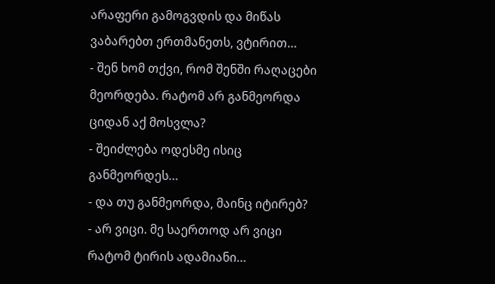არაფერი გამოგვდის და მიწას ვაბარებთ ერთმანეთს, ვტირით…
- შენ ხომ თქვი, რომ შენში რაღაცები მეორდება. რატომ არ განმეორდა ციდან აქ მოსვლა?
- შეიძლება ოდესმე ისიც განმეორდეს…
- და თუ განმეორდა, მაინც იტირებ?
- არ ვიცი. მე საერთოდ არ ვიცი რატომ ტირის ადამიანი…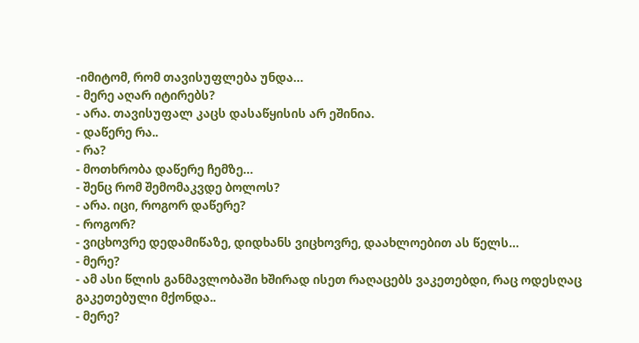-იმიტომ, რომ თავისუფლება უნდა…
- მერე აღარ იტირებს?
- არა. თავისუფალ კაცს დასაწყისის არ ეშინია.
- დაწერე რა..
- რა?
- მოთხრობა დაწერე ჩემზე…
- შენც რომ შემომაკვდე ბოლოს?
- არა. იცი, როგორ დაწერე?
- როგორ?
- ვიცხოვრე დედამიწაზე, დიდხანს ვიცხოვრე, დაახლოებით ას წელს…
- მერე?
- ამ ასი წლის განმავლობაში ხშირად ისეთ რაღაცებს ვაკეთებდი, რაც ოდესღაც გაკეთებული მქონდა..
- მერე?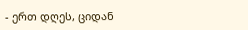- ერთ დღეს, ციდან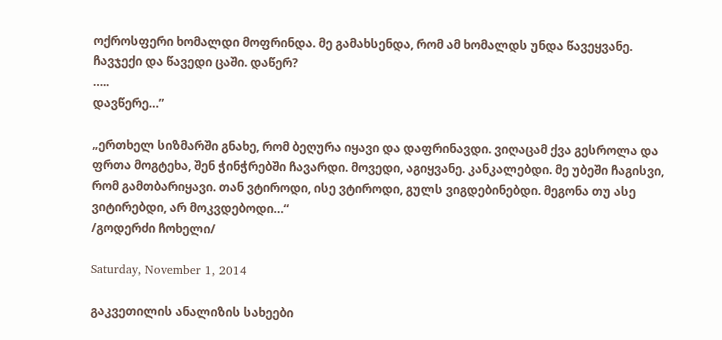ოქროსფერი ხომალდი მოფრინდა. მე გამახსენდა, რომ ამ ხომალდს უნდა წავეყვანე. ჩავჯექი და წავედი ცაში. დაწერ?
…..
დავწერე…”

„ერთხელ სიზმარში გნახე, რომ ბეღურა იყავი და დაფრინავდი. ვიღაცამ ქვა გესროლა და ფრთა მოგტეხა, შენ ჭინჭრებში ჩავარდი. მოვედი, აგიყვანე. კანკალებდი. მე უბეში ჩაგისვი, რომ გამთბარიყავი. თან ვტიროდი, ისე ვტიროდი, გულს ვიგდებინებდი. მეგონა თუ ასე ვიტირებდი, არ მოკვდებოდი…“
/გოდერძი ჩოხელი/

Saturday, November 1, 2014

გაკვეთილის ანალიზის სახეები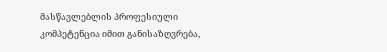მასწავლებლის პროფესიული კომპეტენცია იმით განისაზღვრება,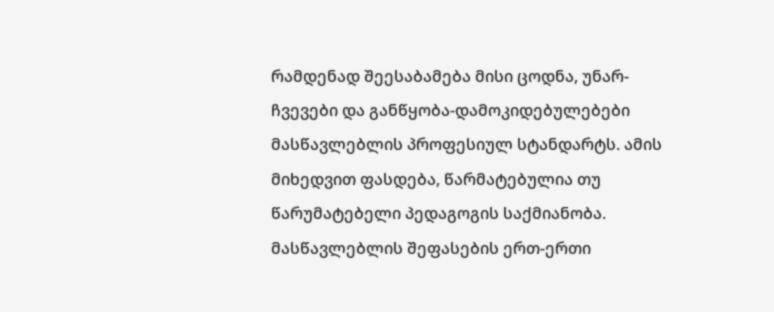რამდენად შეესაბამება მისი ცოდნა, უნარ-ჩვევები და განწყობა-დამოკიდებულებები მასწავლებლის პროფესიულ სტანდარტს. ამის მიხედვით ფასდება, წარმატებულია თუ წარუმატებელი პედაგოგის საქმიანობა.
მასწავლებლის შეფასების ერთ-ერთი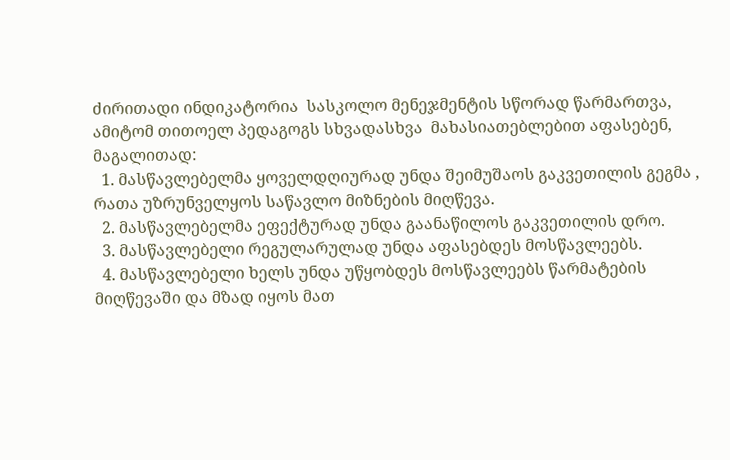ძირითადი ინდიკატორია  სასკოლო მენეჯმენტის სწორად წარმართვა, ამიტომ თითოელ პედაგოგს სხვადასხვა  მახასიათებლებით აფასებენ, მაგალითად:
  1. მასწავლებელმა ყოველდღიურად უნდა შეიმუშაოს გაკვეთილის გეგმა , რათა უზრუნველყოს საწავლო მიზნების მიღწევა.
  2. მასწავლებელმა ეფექტურად უნდა გაანაწილოს გაკვეთილის დრო.
  3. მასწავლებელი რეგულარულად უნდა აფასებდეს მოსწავლეებს.
  4. მასწავლებელი ხელს უნდა უწყობდეს მოსწავლეებს წარმატების მიღწევაში და მზად იყოს მათ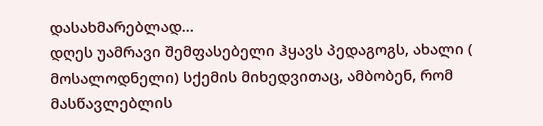დასახმარებლად…
დღეს უამრავი შემფასებელი ჰყავს პედაგოგს, ახალი ( მოსალოდნელი) სქემის მიხედვითაც, ამბობენ, რომ მასწავლებლის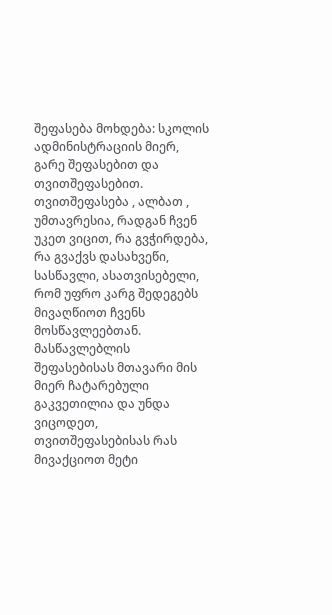შეფასება მოხდება: სკოლის ადმინისტრაციის მიერ, გარე შეფასებით და თვითშეფასებით. თვითშეფასება , ალბათ , უმთავრესია, რადგან ჩვენ უკეთ ვიცით, რა გვჭირდება, რა გვაქვს დასახვეწი, სასწავლი, ასათვისებელი, რომ უფრო კარგ შედეგებს მივაღწიოთ ჩვენს მოსწავლეებთან. მასწავლებლის შეფასებისას მთავარი მის მიერ ჩატარებული გაკვეთილია და უნდა ვიცოდეთ, თვითშეფასებისას რას მივაქციოთ მეტი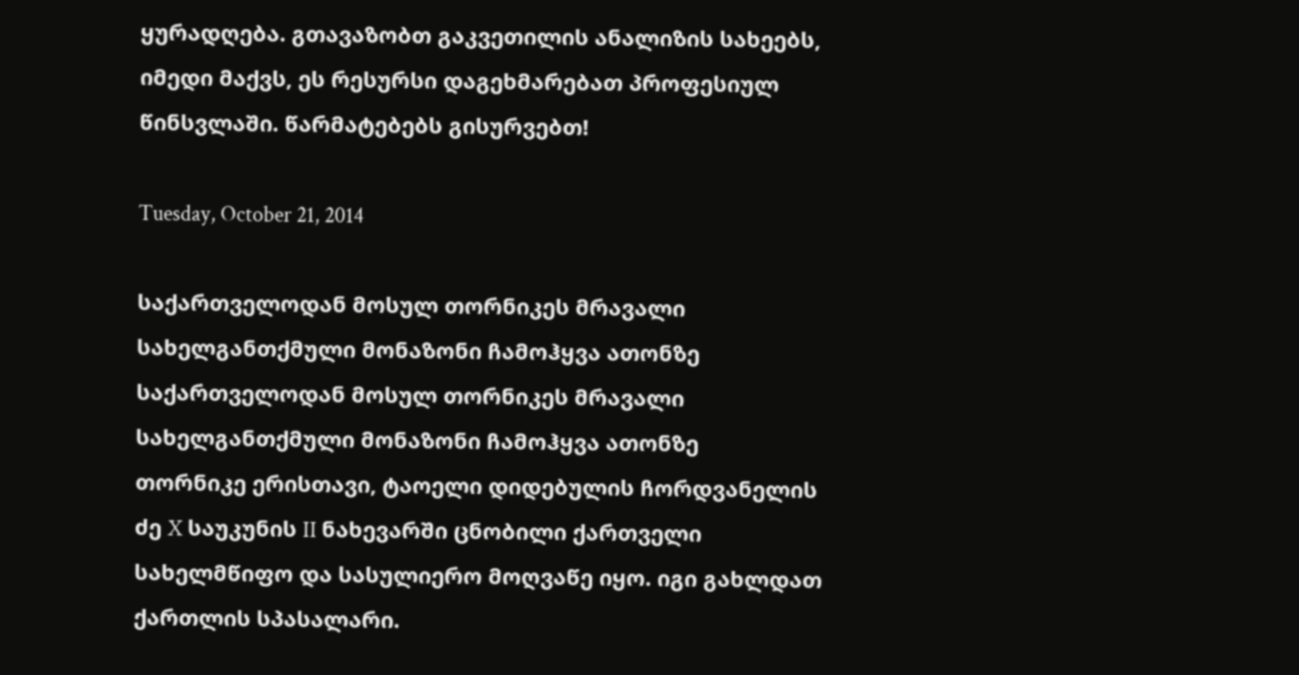ყურადღება. გთავაზობთ გაკვეთილის ანალიზის სახეებს,  იმედი მაქვს, ეს რესურსი დაგეხმარებათ პროფესიულ წინსვლაში. წარმატებებს გისურვებთ!

Tuesday, October 21, 2014

საქართველოდან მოსულ თორნიკეს მრავალი სახელგანთქმული მონაზონი ჩამოჰყვა ათონზე
საქართველოდან მოსულ თორნიკეს მრავალი სახელგანთქმული მონაზონი ჩამოჰყვა ათონზე
თორნიკე ერისთავი, ტაოელი დიდებულის ჩორდვანელის ძე X საუკუნის II ნახევარში ცნობილი ქართველი სახელმწიფო და სასულიერო მოღვაწე იყო. იგი გახლდათ ქართლის სპასალარი.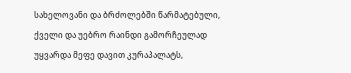სახელოვანი და ბრძოლებში წარმატებული, ქველი და უებრო რაინდი გამორჩეულად უყვარდა მეფე დავით კურაპალატს,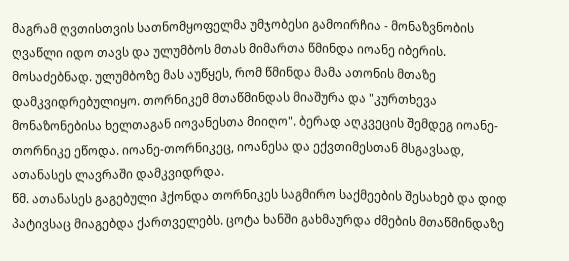მაგრამ ღვთისთვის სათნომყოფელმა უმჯობესი გამოირჩია - მონაზვნობის ღვაწლი იდო თავს და ულუმბოს მთას მიმართა წმინდა იოანე იბერის. მოსაძებნად. ულუმბოზე მას აუწყეს, რომ წმინდა მამა ათონის მთაზე დამკვიდრებულიყო. თორნიკემ მთაწმინდას მიაშურა და "კურთხევა მონაზონებისა ხელთაგან იოვანესთა მიიღო". ბერად აღკვეცის შემდეგ იოანე-თორნიკე ეწოდა. იოანე-თორნიკეც, იოანესა და ექვთიმესთან მსგავსად, ათანასეს ლავრაში დამკვიდრდა.
წმ. ათანასეს გაგებული ჰქონდა თორნიკეს საგმირო საქმეების შესახებ და დიდ პატივსაც მიაგებდა ქართველებს. ცოტა ხანში გახმაურდა ძმების მთაწმინდაზე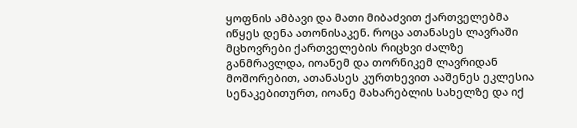ყოფნის ამბავი და მათი მიბაძვით ქართველებმა იწყეს დენა ათონისაკენ. როცა ათანასეს ლავრაში მცხოვრები ქართველების რიცხვი ძალზე განმრავლდა, იოანემ და თორნიკემ ლავრიდან მოშორებით, ათანასეს კურთხევით ააშენეს ეკლესია სენაკებითურთ, იოანე მახარებლის სახელზე და იქ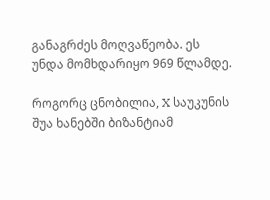განაგრძეს მოღვაწეობა. ეს უნდა მომხდარიყო 969 წლამდე.

როგორც ცნობილია, X საუკუნის შუა ხანებში ბიზანტიამ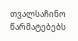თვალსაჩინო წარმატებებს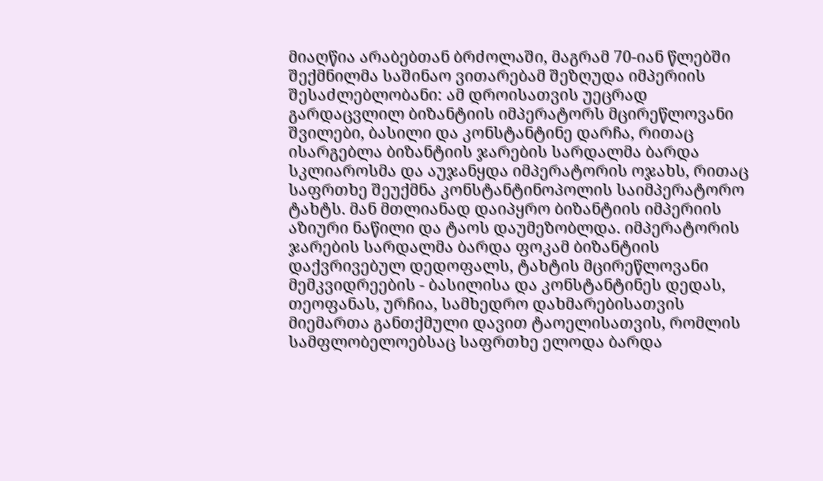მიაღწია არაბებთან ბრძოლაში, მაგრამ 70-იან წლებში შექმნილმა საშინაო ვითარებამ შეზღუდა იმპერიის შესაძლებლობანი: ამ დროისათვის უეცრად გარდაცვლილ ბიზანტიის იმპერატორს მცირეწლოვანი შვილები, ბასილი და კონსტანტინე დარჩა, რითაც ისარგებლა ბიზანტიის ჯარების სარდალმა ბარდა სკლიაროსმა და აუჯანყდა იმპერატორის ოჯახს, რითაც საფრთხე შეუქმნა კონსტანტინოპოლის საიმპერატორო ტახტს. მან მთლიანად დაიპყრო ბიზანტიის იმპერიის აზიური ნაწილი და ტაოს დაუმეზობლდა. იმპერატორის ჯარების სარდალმა ბარდა ფოკამ ბიზანტიის დაქვრივებულ დედოფალს, ტახტის მცირეწლოვანი მემკვიდრეების - ბასილისა და კონსტანტინეს დედას, თეოფანას, ურჩია, სამხედრო დახმარებისათვის მიემართა განთქმული დავით ტაოელისათვის, რომლის სამფლობელოებსაც საფრთხე ელოდა ბარდა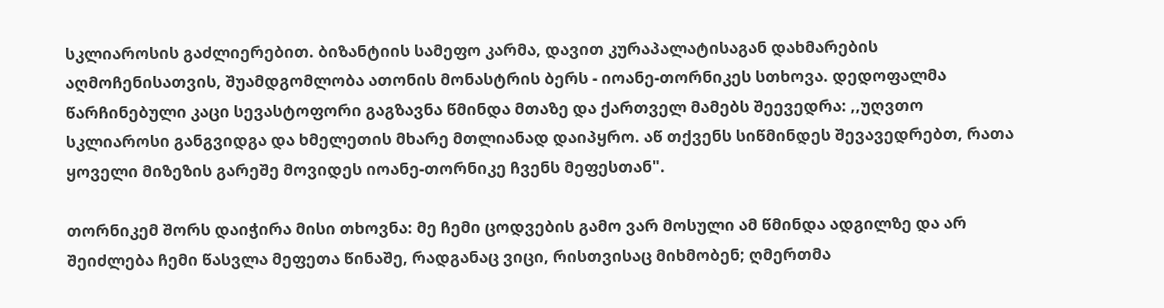სკლიაროსის გაძლიერებით. ბიზანტიის სამეფო კარმა, დავით კურაპალატისაგან დახმარების აღმოჩენისათვის, შუამდგომლობა ათონის მონასტრის ბერს - იოანე-თორნიკეს სთხოვა. დედოფალმა წარჩინებული კაცი სევასტოფორი გაგზავნა წმინდა მთაზე და ქართველ მამებს შეევედრა: ,,უღვთო სკლიაროსი განგვიდგა და ხმელეთის მხარე მთლიანად დაიპყრო. აწ თქვენს სიწმინდეს შევავედრებთ, რათა ყოველი მიზეზის გარეშე მოვიდეს იოანე-თორნიკე ჩვენს მეფესთან".

თორნიკემ შორს დაიჭირა მისი თხოვნა: მე ჩემი ცოდვების გამო ვარ მოსული ამ წმინდა ადგილზე და არ შეიძლება ჩემი წასვლა მეფეთა წინაშე, რადგანაც ვიცი, რისთვისაც მიხმობენ; ღმერთმა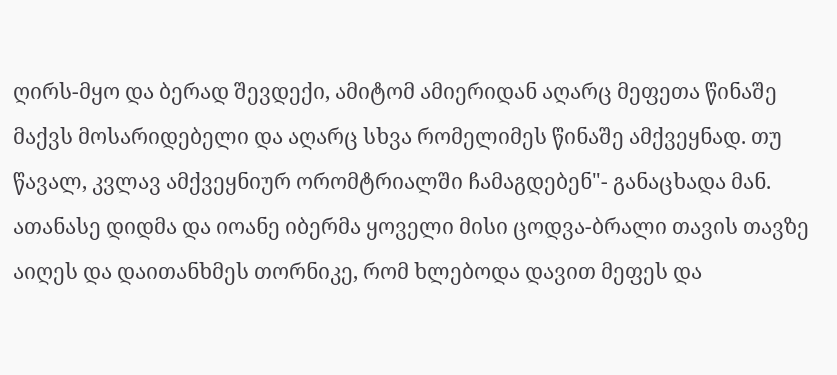ღირს-მყო და ბერად შევდექი, ამიტომ ამიერიდან აღარც მეფეთა წინაშე მაქვს მოსარიდებელი და აღარც სხვა რომელიმეს წინაშე ამქვეყნად. თუ წავალ, კვლავ ამქვეყნიურ ორომტრიალში ჩამაგდებენ"- განაცხადა მან. ათანასე დიდმა და იოანე იბერმა ყოველი მისი ცოდვა-ბრალი თავის თავზე აიღეს და დაითანხმეს თორნიკე, რომ ხლებოდა დავით მეფეს და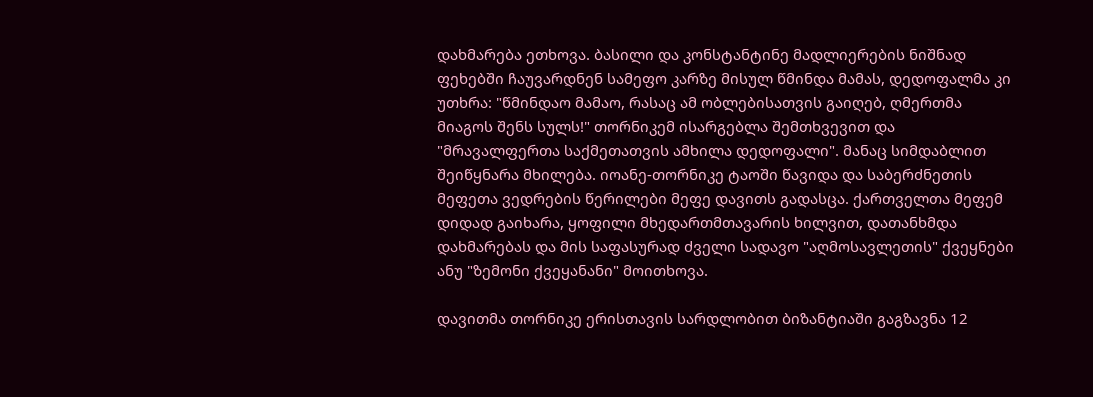დახმარება ეთხოვა. ბასილი და კონსტანტინე მადლიერების ნიშნად ფეხებში ჩაუვარდნენ სამეფო კარზე მისულ წმინდა მამას, დედოფალმა კი უთხრა: "წმინდაო მამაო, რასაც ამ ობლებისათვის გაიღებ, ღმერთმა მიაგოს შენს სულს!" თორნიკემ ისარგებლა შემთხვევით და "მრავალფერთა საქმეთათვის ამხილა დედოფალი". მანაც სიმდაბლით შეიწყნარა მხილება. იოანე-თორნიკე ტაოში წავიდა და საბერძნეთის მეფეთა ვედრების წერილები მეფე დავითს გადასცა. ქართველთა მეფემ დიდად გაიხარა, ყოფილი მხედართმთავარის ხილვით, დათანხმდა დახმარებას და მის საფასურად ძველი სადავო "აღმოსავლეთის" ქვეყნები ანუ "ზემონი ქვეყანანი" მოითხოვა.

დავითმა თორნიკე ერისთავის სარდლობით ბიზანტიაში გაგზავნა 12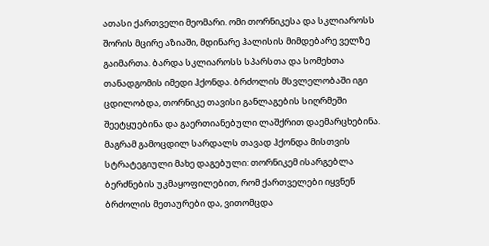ათასი ქართველი მეომარი. ომი თორნიკესა და სკლიაროსს შორის მცირე აზიაში, მდინარე ჰალისის მიმდებარე ველზე გაიმართა. ბარდა სკლიაროსს სპარსთა და სომეხთა თანადგომის იმედი ჰქონდა. ბრძოლის მსვლელობაში იგი ცდილობდა, თორნიკე თავისი განლაგების სიღრმეში შეეტყუებინა და გაერთიანებული ლაშქრით დაემარცხებინა. მაგრამ გამოცდილ სარდალს თავად ჰქონდა მისთვის სტრატეგიული მახე დაგებული: თორნიკემ ისარგებლა ბერძნების უკმაყოფილებით, რომ ქართველები იყვნენ ბრძოლის მეთაურები და, ვითომცდა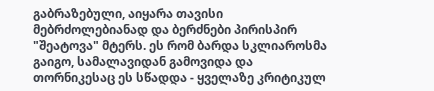გაბრაზებული, აიყარა თავისი მებრძოლებიანად და ბერძნები პირისპირ "შეატოვა" მტერს. ეს რომ ბარდა სკლიაროსმა გაიგო, სამალავიდან გამოვიდა და თორნიკესაც ეს სწადდა - ყველაზე კრიტიკულ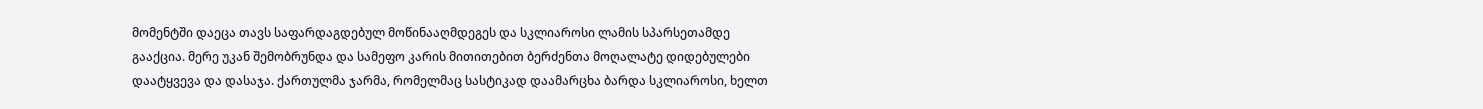მომენტში დაეცა თავს საფარდაგდებულ მოწინააღმდეგეს და სკლიაროსი ლამის სპარსეთამდე გააქცია. მერე უკან შემობრუნდა და სამეფო კარის მითითებით ბერძენთა მოღალატე დიდებულები დაატყვევა და დასაჯა. ქართულმა ჯარმა, რომელმაც სასტიკად დაამარცხა ბარდა სკლიაროსი, ხელთ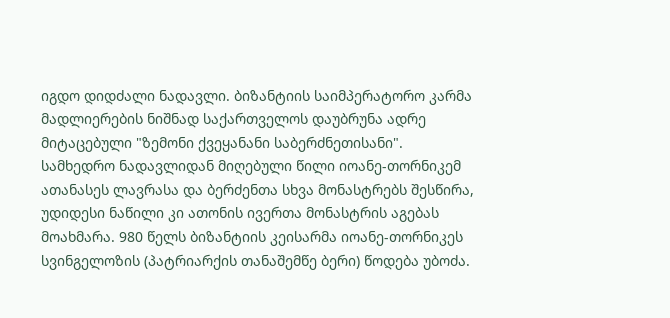იგდო დიდძალი ნადავლი. ბიზანტიის საიმპერატორო კარმა მადლიერების ნიშნად საქართველოს დაუბრუნა ადრე მიტაცებული "ზემონი ქვეყანანი საბერძნეთისანი". სამხედრო ნადავლიდან მიღებული წილი იოანე-თორნიკემ ათანასეს ლავრასა და ბერძენთა სხვა მონასტრებს შესწირა, უდიდესი ნაწილი კი ათონის ივერთა მონასტრის აგებას მოახმარა. 980 წელს ბიზანტიის კეისარმა იოანე-თორნიკეს სვინგელოზის (პატრიარქის თანაშემწე ბერი) წოდება უბოძა.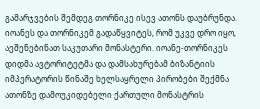გამარჯვების შემდეგ თორნიკე ისევ ათონს დაუბრუნდა. იოანეს და თორნიკემ გადაწყვიტეს, რომ უკვე დრო იყო, აეშენებინათ საკუთარი მონასტერი. იოანე-თორნიკეს დიდმა ავტორიტეტმა და დამსახურებამ ბიზანტიის იმპერატორის წინაშე ხელსაყრელი პირობები შექმნა ათონზე დამოუკიდებელი ქართული მონასტრის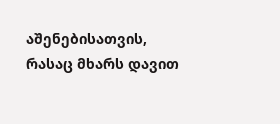აშენებისათვის, რასაც მხარს დავით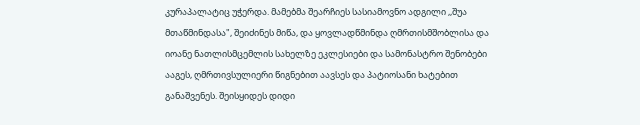კურაპალატიც უჭერდა. მამებმა შეარჩიეს სასიამოვნო ადგილი ,,შუა მთაწმინდასა", შეიძინეს მიწა, და ყოვლადწმინდა ღმრთისმშობლისა და იოანე ნათლისმცემლის სახელზე ეკლესიები და სამონასტრო შენობები ააგეს, ღმრთივსულიერი წიგნებით აავსეს და პატიოსანი ხატებით განაშვენეს. შეისყიდეს დიდი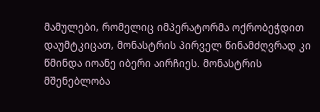მამულები, რომელიც იმპერატორმა ოქრობეჭდით დაუმტკიცათ, მონასტრის პირველ წინამძღვრად კი წმინდა იოანე იბერი აირჩიეს. მონასტრის მშენებლობა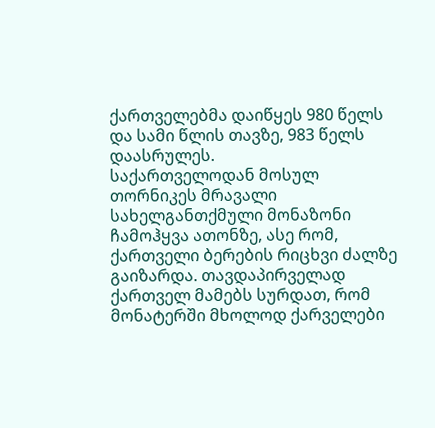ქართველებმა დაიწყეს 980 წელს და სამი წლის თავზე, 983 წელს დაასრულეს.
საქართველოდან მოსულ თორნიკეს მრავალი სახელგანთქმული მონაზონი ჩამოჰყვა ათონზე, ასე რომ, ქართველი ბერების რიცხვი ძალზე გაიზარდა. თავდაპირველად ქართველ მამებს სურდათ, რომ მონატერში მხოლოდ ქარველები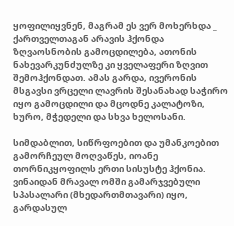ყოფილიყვნენ, მაგრამ ეს ვერ მოხერხდა _ ქართველთაგან არავის ჰქონდა ზღვაოსნობის გამოცდილება, ათონის ნახევარკუნძულზე კი ყველაფერი ზღვით შემოჰქონდათ. ამას გარდა, ივერონის მსგავსი ვრცელი ლავრის შესანახად საჭირო იყო გამოცდილი და მცოდნე კალატოზი, ხურო, მჭედელი და სხვა ხელოსანი.

სიმდაბლით, სიწრფოებით და უმანკოებით გამორჩეულ მოღვაწეს, იოანე თორნიკყოფილს ერთი სისუსტე ჰქონია. ვინაიდან მრავალ ომში გამარჯვებული სპასალარი (მხედართმთავარი) იყო, გარდასულ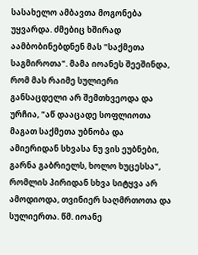სასახელო ამბავთა მოგონება უყვარდა. ძმებიც ხშირად აამბობინებდნენ მას "საქმეთა საგმიროთა". მამა იოანეს შეეშინდა, რომ მას რაიმე სულიერი განსაცდელი არ შემთხვეოდა და ურჩია, "აწ დააცადე სოფლიოთა მაგათ საქმეთა უბნობა და ამიერიდან სხვასა ნუ ვის ეუბნები, გარნა გაბრიელს, ხოლო ხუცესსა", რომლის პირიდან სხვა სიტყვა არ ამოდიოდა, თვინიერ საღმრთოთა და სულიერთა. წმ. იოანე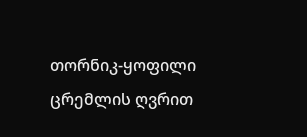თორნიკ-ყოფილი ცრემლის ღვრით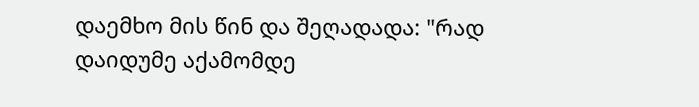დაემხო მის წინ და შეღადადა: "რად დაიდუმე აქამომდე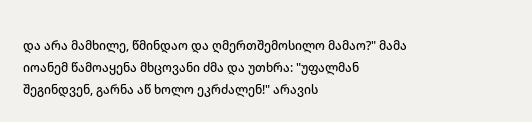და არა მამხილე, წმინდაო და ღმერთშემოსილო მამაო?" მამა იოანემ წამოაყენა მხცოვანი ძმა და უთხრა: "უფალმან შეგინდვენ, გარნა აწ ხოლო ეკრძალენ!" არავის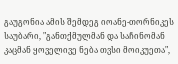გაუგონია ამის შემდეგ იოანე-თორნიკეს საუბარი, "განთქმულმან და საჩინომან კაცმან ყოველივე ნება თვსი მოიკუეთა",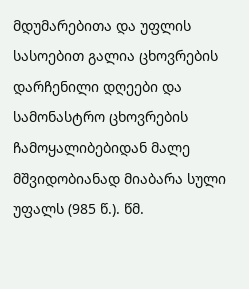მდუმარებითა და უფლის სასოებით გალია ცხოვრების დარჩენილი დღეები და სამონასტრო ცხოვრების ჩამოყალიბებიდან მალე მშვიდობიანად მიაბარა სული უფალს (985 წ.). წმ.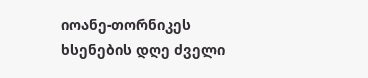იოანე-თორნიკეს ხსენების დღე ძველი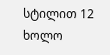სტილით 12 ხოლო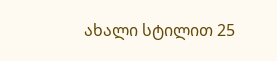ახალი სტილით 25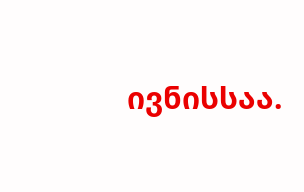ივნისსაა.